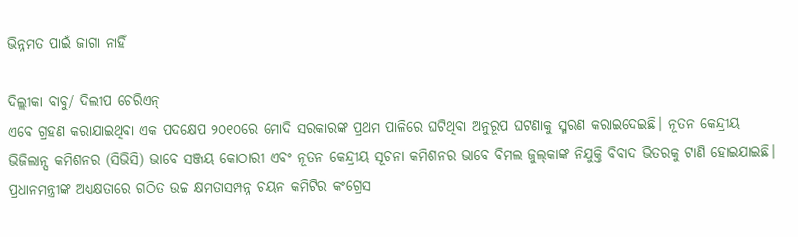ଭିନ୍ନମତ ପାଇଁ ଜାଗା ନାହିଁ

ଦିଲ୍ଲୀକା ବାବୁ/ ଦିଲୀପ ଚେରିଏନ୍‌
ଏବେ ଗ୍ରହଣ କରାଯାଇଥିବା ଏକ ପଦକ୍ଷେପ ୨୦୧୦ରେ ମୋଦି ସରକାରଙ୍କ ପ୍ରଥମ ପାଳିରେ ଘଟିଥିବା ଅନୁରୂପ ଘଟଣାକୁ ସ୍ମରଣ କରାଇଦେଇଛି। ନୂତନ କେନ୍ଦ୍ରୀୟ ଭିଜିଲାନ୍ସ କମିଶନର (ସିଭିସି) ଭାବେ ସଞ୍ଜୟ କୋଠାରୀ ଏବଂ ନୂତନ କେନ୍ଦ୍ରୀୟ ସୂଚନା କମିଶନର ଭାବେ ବିମଲ ଜୁଲ୍‌କାଙ୍କ ନିଯୁକ୍ତି ବିବାଦ ଭିତରକୁ ଟାଣି ହୋଇଯାଇଛି। ପ୍ରଧାନମନ୍ତ୍ରୀଙ୍କ ଅଧ୍ୟକ୍ଷତାରେ ଗଠିତ ଉଚ୍ଚ କ୍ଷମତାସମ୍ପନ୍ନ ଚୟନ କମିଟିର କଂଗ୍ରେସ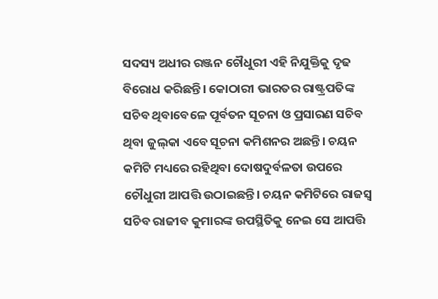ସଦସ୍ୟ ଅଧୀର ରଞ୍ଜନ ଚୌଧୁରୀ ଏହି ନିଯୁକ୍ତିକୁ ଦୃଢ ବିରୋଧ କରିଛନ୍ତି। କୋଠାରୀ ଭାରତର ରାଷ୍ଟ୍ରପତିଙ୍କ ସଚିବ ଥିବାବେଳେ ପୂର୍ବତନ ସୂଚନା ଓ ପ୍ରସାରଣ ସଚିବ ଥିବା ଜୁଲ୍‌କା ଏବେ ସୂଚନା କମିଶନର ଅଛନ୍ତି। ଚୟନ କମିଟି ମଧ୍ୟରେ ରହିଥିବା ଦୋଷଦୁର୍ବଳତା ଉପରେ ଚୌଧୁରୀ ଆପତ୍ତି ଉଠାଇଛନ୍ତି। ଚୟନ କମିଟିରେ ରାଜସ୍ବ ସଚିବ ରାଜୀବ କୁମାରଙ୍କ ଉପସ୍ଥିତିକୁ ନେଇ ସେ ଆପତ୍ତି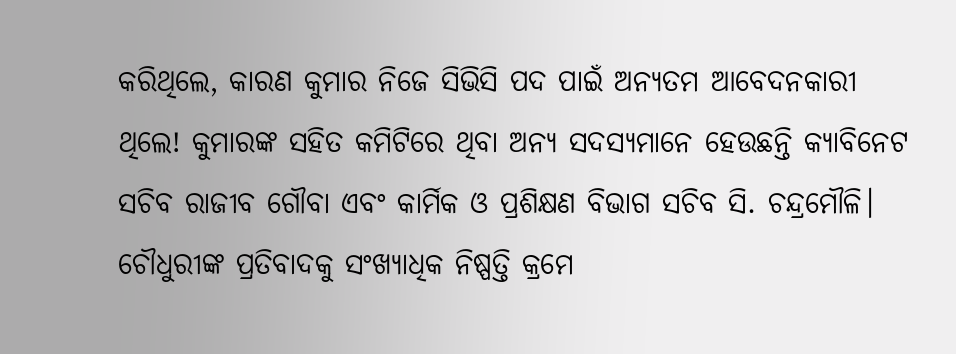କରିଥିଲେ, କାରଣ କୁମାର ନିଜେ ସିଭିସି ପଦ ପାଇଁ ଅନ୍ୟତମ ଆବେଦନକାରୀ ଥିଲେ! କୁମାରଙ୍କ ସହିତ କମିଟିରେ ଥିବା ଅନ୍ୟ ସଦସ୍ୟମାନେ ହେଉଛନ୍ତି କ୍ୟାବିନେଟ ସଚିବ ରାଜୀବ ଗୌବା ଏବଂ କାର୍ମିକ ଓ ପ୍ରଶିକ୍ଷଣ ବିଭାଗ ସଚିବ ସି. ଚନ୍ଦ୍ରମୌଳି। ଚୌଧୁରୀଙ୍କ ପ୍ରତିବାଦକୁ ସଂଖ୍ୟାଧିକ ନିଷ୍ପତ୍ତି କ୍ରମେ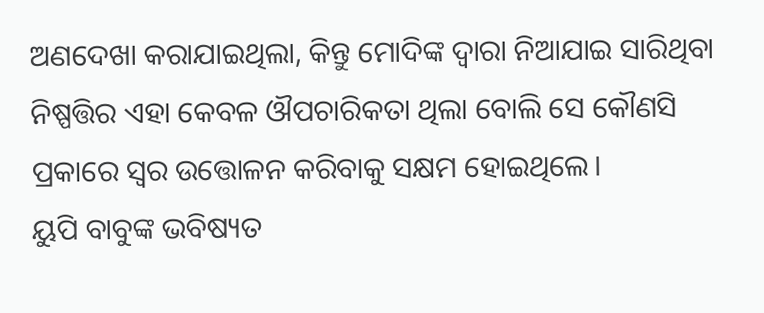ଅଣଦେଖା କରାଯାଇଥିଲା, କିନ୍ତୁ ମୋଦିଙ୍କ ଦ୍ୱାରା ନିଆଯାଇ ସାରିଥିବା ନିଷ୍ପତ୍ତିର ଏହା କେବଳ ଔପଚାରିକତା ଥିଲା ବୋଲି ସେ କୌଣସି ପ୍ରକାରେ ସ୍ବର ଉତ୍ତୋଳନ କରିବାକୁ ସକ୍ଷମ ହୋଇଥିଲେ।
ୟୁପି ବାବୁଙ୍କ ଭବିଷ୍ୟତ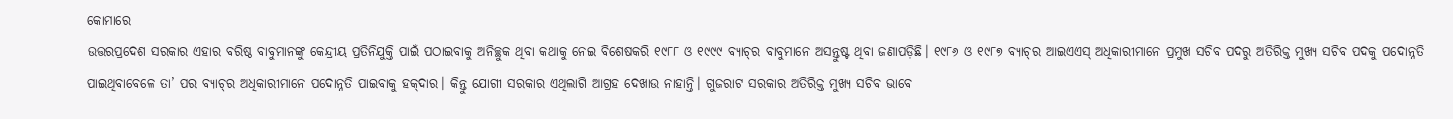କୋମାରେ
ଉତ୍ତରପ୍ରଦେଶ ସରକାର ଏହାର ବରିଷ୍ଠ ବାବୁମାନଙ୍କୁ କେନ୍ଦ୍ରୀୟ ପ୍ରତିନିଯୁକ୍ତି ପାଇଁ ପଠାଇବାକୁ ଅନିଚ୍ଛୁକ ଥିବା କଥାକୁ ନେଇ ବିଶେଷକରି ୧୯୮୮ ଓ ୧୯୯୯ ବ୍ୟାଚ୍‌ର ବାବୁମାନେ ଅସନ୍ତୁଷ୍ଟ ଥିବା ଜଣାପଡ଼ିଛି। ୧୯୮୬ ଓ ୧୯୮୭ ବ୍ୟାଚ୍‌ର ଆଇଏଏସ୍‌ ଅଧିକାରୀମାନେ ପ୍ରମୁଖ ସଚିବ ପଦରୁ ଅତିରିକ୍ତ ମୁଖ୍ୟ ସଚିବ ପଦକୁ ପଦୋନ୍ନତି ପାଇଥିବାବେଳେ ତା’ ପର ବ୍ୟାଚ୍‌ର ଅଧିକାରୀମାନେ ପଦୋନ୍ନତି ପାଇବାକୁ ହକ୍‌ଦାର। କିନ୍ତୁ ଯୋଗୀ ସରକାର ଏଥିଲାଗି ଆଗ୍ରହ ଦେଖାଉ ନାହାନ୍ତି। ଗୁଜରାଟ ସରକାର ଅତିରିକ୍ତ ମୁଖ୍ୟ ସଚିବ ଭାବେ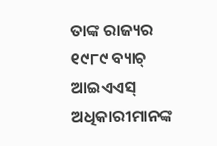ତାଙ୍କ ରାଜ୍ୟର ୧୯୮୯ ବ୍ୟାଚ୍‌ ଆଇଏଏସ୍‌ ଅଧିକାରୀମାନଙ୍କ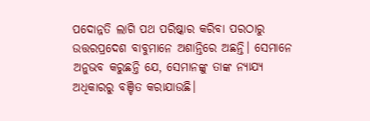ପଦୋନ୍ନତି ଲାଗି ପଥ ପରିଷ୍କାର କରିବା ପରଠାରୁ ଉତ୍ତରପ୍ରଦେଶ ବାବୁମାନେ ଅଶାନ୍ତିରେ ଅଛନ୍ତି। ସେମାନେ ଅନୁଭବ କରୁଛନ୍ତି ଯେ, ସେମାନଙ୍କୁ ତାଙ୍କ ନ୍ୟାଯ୍ୟ ଅଧିକାରରୁ ବଞ୍ଚିତ କରାଯାଉଛି।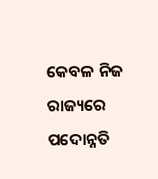କେବଳ ନିଜ ରାଜ୍ୟରେ ପଦୋନ୍ନତି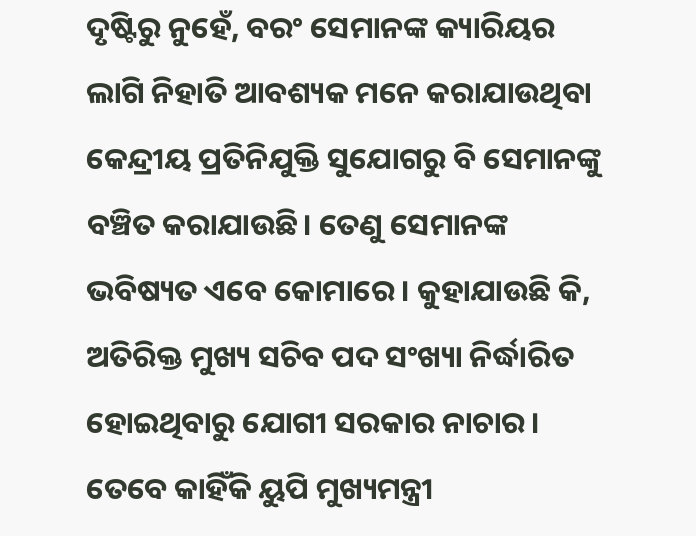ଦୃଷ୍ଟିରୁ ନୁହେଁ, ବରଂ ସେମାନଙ୍କ କ୍ୟାରିୟର ଲାଗି ନିହାତି ଆବଶ୍ୟକ ମନେ କରାଯାଉଥିବା କେନ୍ଦ୍ରୀୟ ପ୍ରତିନିଯୁକ୍ତି ସୁଯୋଗରୁ ବି ସେମାନଙ୍କୁ ବଞ୍ଚିତ କରାଯାଉଛି। ତେଣୁ ସେମାନଙ୍କ ଭବିଷ୍ୟତ ଏବେ କୋମାରେ। କୁହାଯାଉଛି କି, ଅତିରିକ୍ତ ମୁଖ୍ୟ ସଚିବ ପଦ ସଂଖ୍ୟା ନିର୍ଦ୍ଧାରିତ ହୋଇଥିବାରୁ ଯୋଗୀ ସରକାର ନାଚାର। ତେବେ କାହିଁକି ୟୁପି ମୁଖ୍ୟମନ୍ତ୍ରୀ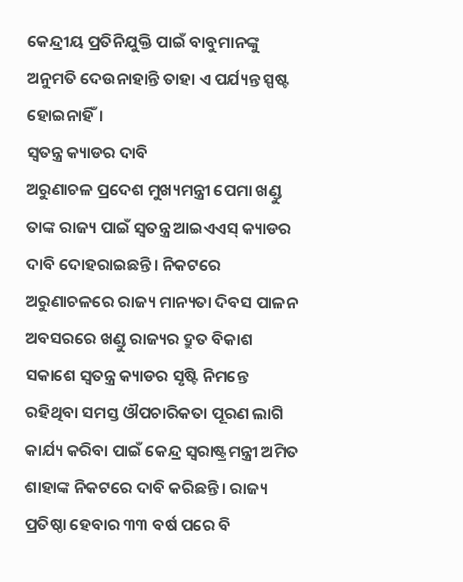କେନ୍ଦ୍ରୀୟ ପ୍ରତିନିଯୁକ୍ତି ପାଇଁ ବାବୁମାନଙ୍କୁ ଅନୁମତି ଦେଉନାହାନ୍ତି ତାହା ଏ ପର୍ଯ୍ୟନ୍ତ ସ୍ପଷ୍ଟ ହୋଇନାହିଁ।
ସ୍ବତନ୍ତ୍ର କ୍ୟାଡର ଦାବି
ଅରୁଣାଚଳ ପ୍ରଦେଶ ମୁଖ୍ୟମନ୍ତ୍ରୀ ପେମା ଖଣ୍ଡୁ ତାଙ୍କ ରାଜ୍ୟ ପାଇଁ ସ୍ବତନ୍ତ୍ର ଆଇଏଏସ୍‌ କ୍ୟାଡର ଦାବି ଦୋହରାଇଛନ୍ତି। ନିକଟରେ ଅରୁଣାଚଳରେ ରାଜ୍ୟ ମାନ୍ୟତା ଦିବସ ପାଳନ ଅବସରରେ ଖଣ୍ଡୁ ରାଜ୍ୟର ଦ୍ରୁତ ବିକାଶ ସକାଶେ ସ୍ବତନ୍ତ୍ର କ୍ୟାଡର ସୃଷ୍ଟି ନିମନ୍ତେ ରହିଥିବା ସମସ୍ତ ଔପଚାରିକତା ପୂରଣ ଲାଗି କାର୍ଯ୍ୟ କରିବା ପାଇଁ କେନ୍ଦ୍ର ସ୍ବରାଷ୍ଟ୍ରମନ୍ତ୍ରୀ ଅମିତ ଶାହାଙ୍କ ନିକଟରେ ଦାବି କରିଛନ୍ତି। ରାଜ୍ୟ ପ୍ରତିଷ୍ଠା ହେବାର ୩୩ ବର୍ଷ ପରେ ବି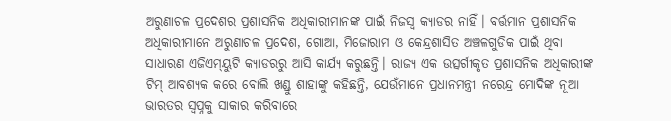ଅରୁଣାଚଳ ପ୍ରଦେଶର ପ୍ରଶାସନିକ ଅଧିକାରୀମାନଙ୍କ ପାଇଁ ନିଜସ୍ବ କ୍ୟାଡର ନାହିଁ। ବର୍ତ୍ତମାନ ପ୍ରଶାସନିକ ଅଧିକାରୀମାନେ ଅରୁଣାଚଳ ପ୍ରଦେଶ, ଗୋଆ, ମିଜୋରାମ ଓ କେନ୍ଦ୍ରଶାସିତ ଅଞ୍ଚଳଗୁଡିକ ପାଇଁ ଥିବା ସାଧାରଣ ଏଜିଏମ୍‌ୟୁଟି କ୍ୟାଡରରୁ ଆସି କାର୍ଯ୍ୟ କରୁଛନ୍ତି। ରାଜ୍ୟ ଏକ ଉତ୍ସର୍ଗୀକୃତ ପ୍ରଶାସନିକ ଅଧିକାରୀଙ୍କ ଟିମ୍‌ ଆବଶ୍ୟକ କରେ ବୋଲି ଖଣ୍ଡୁ ଶାହାଙ୍କୁ କହିଛନ୍ତି, ଯେଉଁମାନେ ପ୍ରଧାନମନ୍ତ୍ରୀ ନରେନ୍ଦ୍ର ମୋଦିଙ୍କ ନୂଆ ଭାରତର ସ୍ବପ୍ନକୁ ସାକାର କରିବାରେ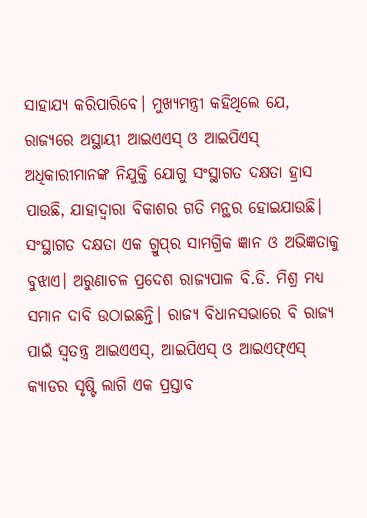ସାହାଯ୍ୟ କରିପାରିବେ। ମୁଖ୍ୟମନ୍ତ୍ରୀ କହିଥିଲେ ଯେ, ରାଜ୍ୟରେ ଅସ୍ଥାୟୀ ଆଇଏଏସ୍‌ ଓ ଆଇପିଏସ୍‌ ଅଧିକାରୀମାନଙ୍କ ନିଯୁକ୍ତି ଯୋଗୁ ସଂସ୍ଥାଗତ ଦକ୍ଷତା ହ୍ରାସ ପାଉଛି, ଯାହାଦ୍ୱାରା ବିକାଶର ଗତି ମନ୍ଥର ହୋଇଯାଉଛି। ସଂସ୍ଥାଗତ ଦକ୍ଷତା ଏକ ଗ୍ରୁପ୍‌ର ସାମଗ୍ରିକ ଜ୍ଞାନ ଓ ଅଭିଜ୍ଞତାକୁ ବୁଝାଏ। ଅରୁଣାଚଳ ପ୍ରଦେଶ ରାଜ୍ୟପାଳ ବି.ଡି. ମିଶ୍ର ମଧ୍ୟ ସମାନ ଦାବି ଉଠାଇଛନ୍ତି। ରାଜ୍ୟ ବିଧାନସଭାରେ ବି ରାଜ୍ୟ ପାଇଁ ସ୍ବତନ୍ତ୍ର ଆଇଏଏସ୍‌, ଆଇପିଏସ୍‌ ଓ ଆଇଏଫ୍‌ଏସ୍‌ କ୍ୟାଡର ସୃଷ୍ଟି ଲାଗି ଏକ ପ୍ରସ୍ତାବ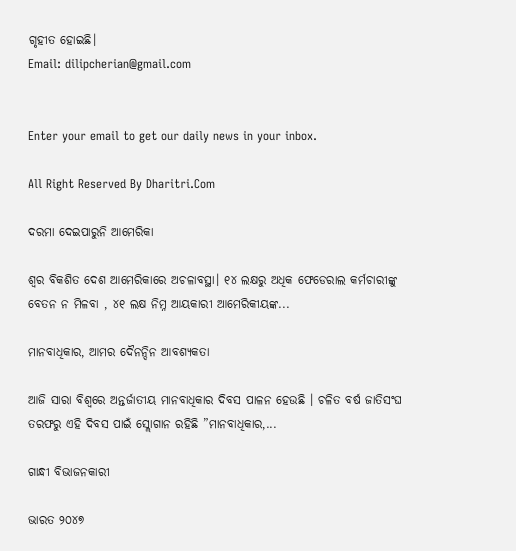ଗୃହୀତ ହୋଇଛି।
Email: dilipcherian@gmail.com


Enter your email to get our daily news in your inbox.

All Right Reserved By Dharitri.Com

ଦରମା ଦେଇପାରୁନି ଆମେରିକା

ଶ୍ବର ବିକଶିତ ଦେଶ ଆମେରିକାରେ ଅଚଳାବସ୍ଥା। ୧୪ ଲକ୍ଷରୁ ଅଧିକ ଫେଡେରାଲ କର୍ମଚାରୀଙ୍କୁ ବେତନ ନ ମିଳବା , ୪୧ ଲକ୍ଷ ନିମ୍ନ ଆୟକାରୀ ଆମେରିକୀୟଙ୍କ...

ମାନବାଧିକାର, ଆମର ଦୈନନ୍ଦିନ ଆବଶ୍ୟକତା

ଆଜି ସାରା ବିଶ୍ୱରେ ଅନ୍ତର୍ଜାତୀୟ ମାନବାଧିକାର ଦିବସ ପାଳନ ହେଉଛି । ଚଳିତ ବର୍ଷ ଜାତିସଂଘ ତରଫରୁ ଏହି ଦିବସ ପାଇଁ ସ୍ଲୋଗାନ ରହିଛି ”ମାନବାଧିକାର,...

ଗାନ୍ଧୀ ବିଭାଜନକାରୀ

ଭାରତ ୨୦୪୭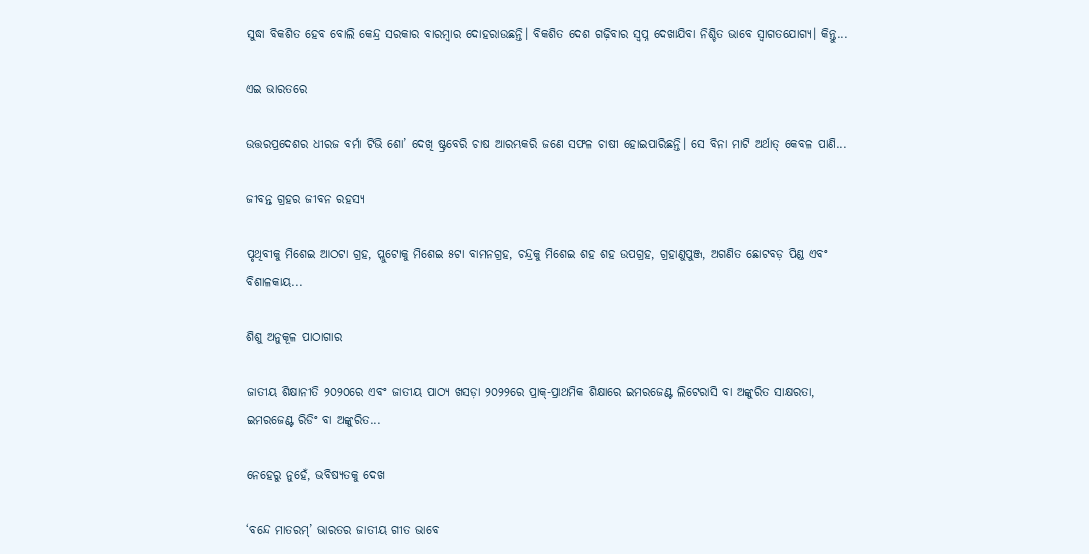ସୁଦ୍ଧା ବିକଶିତ ହେବ ବୋଲି କେନ୍ଦ୍ର ସରକାର ବାରମ୍ବାର ଦୋହରାଉଛନ୍ତି। ବିକଶିତ ଦେଶ ଗଢ଼ିବାର ସ୍ବପ୍ନ ଦେଖାଯିବା ନିଶ୍ଚିତ ଭାବେ ସ୍ବାଗତଯୋଗ୍ୟ। କିନ୍ତୁ...

ଏଇ ଭାରତରେ

ଉତ୍ତରପ୍ରଦେଶର ଧୀରଜ ବର୍ମା ଟିଭି ଶୋ’ ଦେଖି ଷ୍ଟ୍ରବେରି ଚାଷ ଆରମ୍ଭକରି ଜଣେ ସଫଳ ଚାଷୀ ହୋଇପାରିଛନ୍ତି। ସେ ବିନା ମାଟି ଅର୍ଥାତ୍‌ କେବଳ ପାଣି...

ଜୀବନ୍ତ ଗ୍ରହର ଜୀବନ ରହସ୍ୟ

ପୃଥିବୀକୁ ମିଶେଇ ଆଠଟା ଗ୍ରହ, ପ୍ଲୁଟୋକୁ ମିଶେଇ ୫ଟା ବାମନଗ୍ରହ, ଚନ୍ଦ୍ରକୁ ମିଶେଇ ଶହ ଶହ ଉପଗ୍ରହ, ଗ୍ରହାଣୁପୁଞ୍ଜ, ଅଗଣିତ ଛୋଟବଡ଼ ପିଣ୍ଡ ଏବଂ ବିଶାଳକାୟ...

ଶିଶୁ ଅନୁକୂଳ ପାଠାଗାର

ଜାତୀୟ ଶିକ୍ଷାନୀତି ୨୦୨୦ରେ ଏବଂ ଜାତୀୟ ପାଠ୍ୟ ଖସଡ଼ା ୨୦୨୨ରେ ପ୍ରାକ୍‌-ପ୍ରାଥମିକ ଶିକ୍ଷାରେ ଇମରଜେଣ୍ଟ ଲିଟେରାସି ବା ଅଙ୍କୁରିତ ସାକ୍ଷରତା, ଇମରଜେଣ୍ଟ ରିଡିଂ ବା ଅଙ୍କୁରିତ...

ନେହେରୁ ନୁହେଁ, ଭବିଷ୍ୟତକୁ ଦେଖ

‘ବନ୍ଦେ ମାତରମ୍‌’ ଭାରତର ଜାତୀୟ ଗୀତ ଭାବେ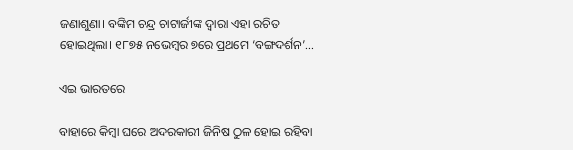ଜଣାଶୁଣା। ବଙ୍କିମ ଚନ୍ଦ୍ର ଚାଟାର୍ଜୀଙ୍କ ଦ୍ୱାରା ଏହା ରଚିତ ହୋଇଥିଲା। ୧୮୭୫ ନଭେମ୍ବର ୭ରେ ପ୍ରଥମେ ‘ବଙ୍ଗଦର୍ଶନ’...

ଏଇ ଭାରତରେ

ବାହାରେ କିମ୍ବା ଘରେ ଅଦରକାରୀ ଜିନିଷ ଠୁଳ ହୋଇ ରହିବା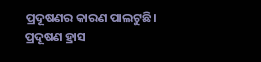ପ୍ରଦୂଷଣର କାରଣ ପାଲଟୁଛି। ପ୍ରଦୂଷଣ ହ୍ରାସ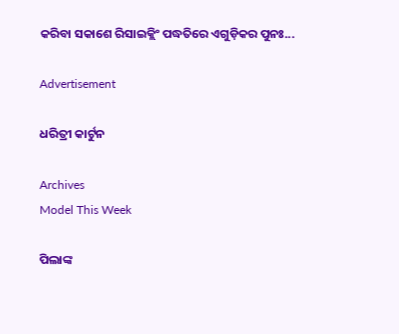କରିବା ସକାଶେ ରିସାଇକ୍ଲିଂ ପଦ୍ଧତିରେ ଏଗୁଡ଼ିକର ପୁନଃ...

Advertisement

ଧରିତ୍ରୀ କାର୍ଟୁନ

Archives
Model This Week

ପିଲାଙ୍କ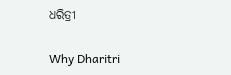ଧରିତ୍ରୀ

Why Dharitri